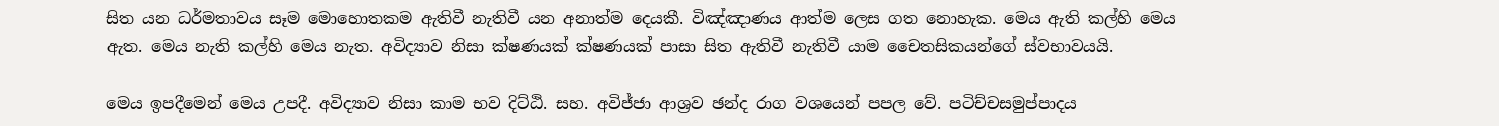සිත යන ධර්මතාවය සෑම මොහොතකම ඇතිවී නැතිවී යන අනාත්ම දෙයකී. විඤ්ඤාණය ආත්ම ලෙස ගත නොහැක. මෙය ඇති කල්හි මෙය ඇත. මෙය නැති කල්හි මෙය නැත. අවිද්‍යාව නිසා ක්ෂණයක් ක්ෂණයක් පාසා සිත ඇතිවී නැතිවී යාම චෛතසිකයන්ගේ ස්වභාවයයි.

මෙය ඉපදීමෙන් මෙය උපදී. අවිද්‍යාව නිසා කාම භව දිට්ඨි. සහ. අවිජ්ජා ආශ්‍රව ඡන්ද රාග වශයෙන් පපල වේ. පටිච්චසමුප්පාදය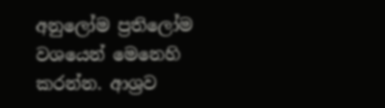අනුලෝම ප්‍රතිලෝම වශයෙන් මෙනෙහි කරන්න. ආශ්‍රව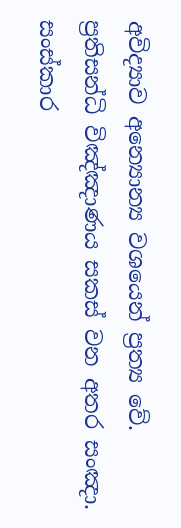අවිද්‍යාව අන්‍යොන්‍ය වශයෙන් ප්‍රත්‍ය වේ. ප්‍රතිසන්ධි විඤ්ඤාණය සකස් වන අතර සංඤා. සංස්කාර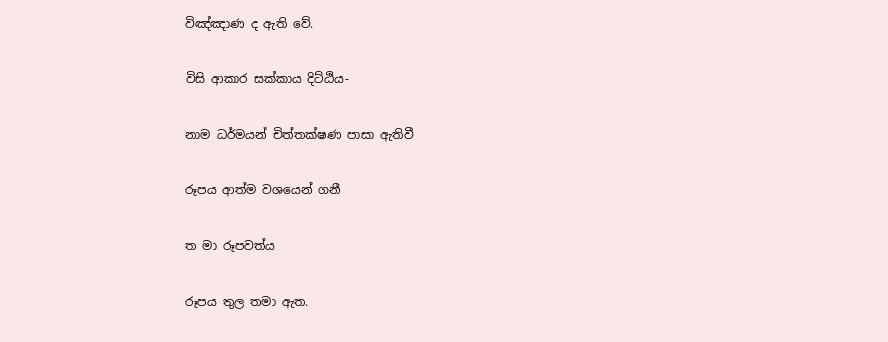විඤ්ඤාණ ද ඇති වේ.

විසි ආකාර සක්කාය දිට්ඨිය-

නාම ධර්මයන් චිත්තක්ෂණ පාසා ඇතිවී

රූපය ආත්ම වශයෙන් ගනී

ත මා රූපවත්ය

රූපය තුල තමා ඇත.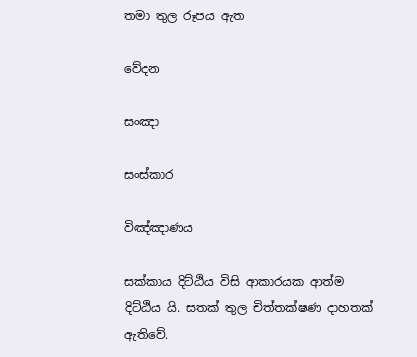තමා තුල රූපය ඇත

වේදන

සංඤා

සංස්කාර

විඤ්ඤාණය

සක්කාය දිට්ඨිය විසි ආකාරයක ආත්ම දිට්ඨිය යි. සතක් තුල චිත්තක්ෂණ දාහතක් ඇතිවේ.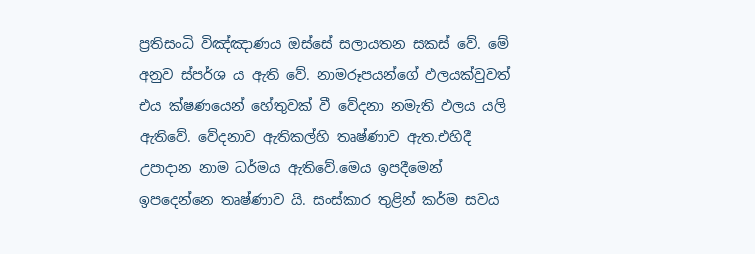ප්‍රතිසංධි විඤ්ඤාණය ඔස්සේ සලායතන සකස් වේ. මේ අනුව ස්පර්ශ ය ඇති වේ. නාමරූපයන්ගේ ඵලයක්වුවත් එය ක්ෂණයෙන් හේතුවක් වී වේදනා නමැති ඵලය යලි ඇතිවේ. වේදනාව ඇතිකල්හි තෘෂ්ණාව ඇත.එහිදී උපාදාන නාම ධර්මය ඇතිවේ.මෙය ඉපදීමෙන් ඉපදෙන්නෙ තෘෂ්ණාව යි. සංස්කාර තුළින් කර්ම සවය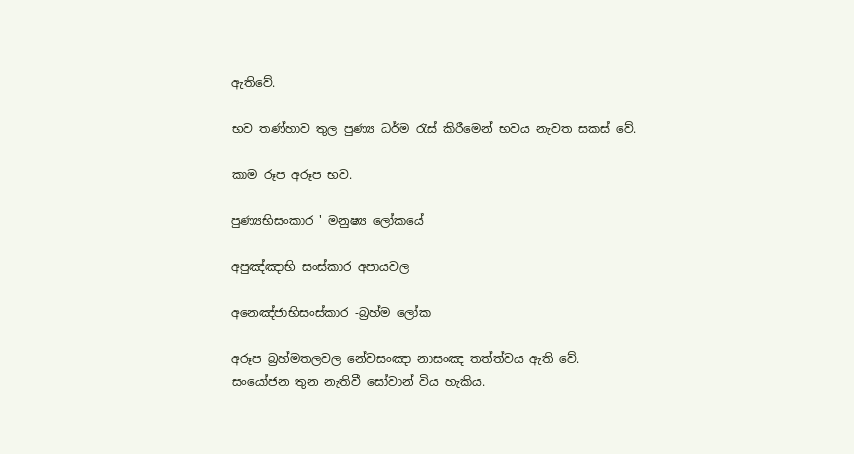ඇතිවේ.

භව තණ්හාව තුල පුණ්‍ය ධර්ම රැස් කිරීමෙන් භවය නැවත සකස් වේ.

කාම රූප අරූප භව.

පුණ්‍යභිසංකාර ' මනුෂ්‍ය ලෝකයේ

අපුඤ්ඤාභි සංස්කාර අපායවල

අනෙඤ්ජාභිසංස්කාර -බ්‍රහ්ම ලෝක

අරූප බ්‍රහ්මතලවල නේවසංඤා නාසංඤ තත්ත්වය ඇති වේ. සංයෝජන තුන නැතිවී සෝවාන් විය හැකිය.